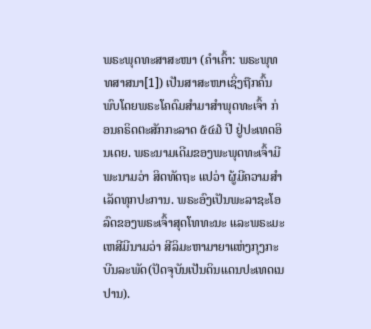ພຣະພຸດທະສາສະໜາ (ຄຳເຄົ້າ: ພຣະພຸທທສາສນາ[1]) ເປັນສາສະໜາເຊິ່ງຖືກຄົ້ນພົບໂດຍພຣະໂຄດົມສຳມາສຳພຸດທະເຈົ້າ ກ່ອນຄຣິດຕະສັກກະລາດ ໕໔໓ ປີ ຢູ່ປະເທດອິນເດຍ. ພຣະນາມເດີມຂອງພະພຸດທະເຈົ້າມີພະນາມວ່າ ສິດທັດຖະ ແປວ່າ ຜູ້ມີຄວາມສຳເລັດທຸກປະການ. ພຣະອົງເປັນພະລາຊະໂອລົດຂອງພຣະເຈົ້າສຸດໂທທະນະ ແລະພຣະມະເຫສີມີນາມວ່າ ສີລິມະຫາມາຍາແຫ່ງກຸງກະບີນລະພັດ(ປັດຈຸບັນເປັນດິນແດນປະເທດເນປານ).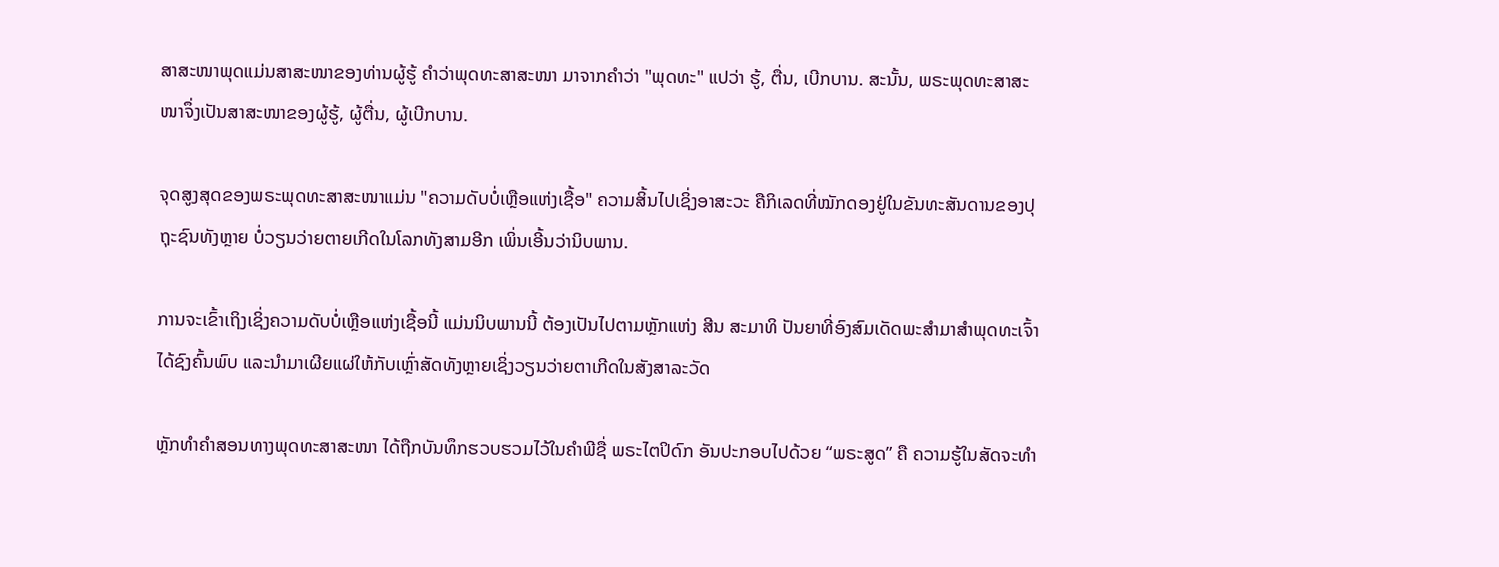ສາສະໜາພຸດແມ່ນສາສະໜາຂອງທ່ານຜູ້ຮູ້ ຄຳວ່າພຸດທະສາສະໜາ ມາຈາກຄຳວ່າ "ພຸດທະ" ແປວ່າ ຮູ້, ຕື່ນ, ເບີກບານ. ສະນັ້ນ, ພຣະພຸດທະສາສະໜາຈຶ່ງເປັນສາສະໜາຂອງຜູ້ຮູ້, ຜູ້ຕື່ນ, ຜູ້ເບີກບານ.

ຈຸດສູງສຸດຂອງພຣະພຸດທະສາສະໜາແມ່ນ "ຄວາມດັບບໍ່ເຫຼືອແຫ່ງເຊື້ອ" ຄວາມສິ້ນໄປເຊິ່ງອາສະວະ ຄືກິເລດທີ່ໝັກດອງຢູ່ໃນຂັນທະສັນດານຂອງປຸຖຸະຊົນທັງຫຼາຍ ບໍ່ວຽນວ່າຍຕາຍເກີດໃນໂລກທັງສາມອີກ ເພິ່ນເອີ້ນວ່ານິບພານ.

ການຈະເຂົ້າເຖິງເຊິ່ງຄວາມດັບບໍ່ເຫຼືອແຫ່ງເຊື້ອນີ້ ແມ່ນນິບພານນີ້ ຕ້ອງເປັນໄປຕາມຫຼັກແຫ່ງ ສີນ ສະມາທິ ປັນຍາທີ່ອົງສົມເດັດພະສຳມາສຳພຸດທະເຈົ້າ ໄດ້ຊົງຄົ້ນພົບ ແລະນຳມາເຜີຍແຜ່ໃຫ້ກັບເຫຼົ່າສັດທັງຫຼາຍເຊິ່ງວຽນວ່າຍຕາເກີດໃນສັງສາລະວັດ

ຫຼັກທຳຄຳສອນທາງພຸດທະສາສະໜາ ໄດ້ຖືກບັນທຶກຮວບຮວມໄວ້ໃນຄຳພີຊື່ ພຣະໄຕປິດົກ ອັນປະກອບໄປດ້ວຍ “ພຣະສູດ” ຄື ຄວາມຮູ້ໃນສັດຈະທຳ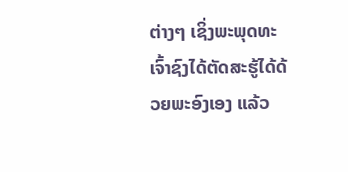ຕ່າງໆ ເຊິ່ງພະພຸດທະເຈົ້າຊົງໄດ້ຕັດສະຮູ້ໄດ້ດ້ວຍພະອົງເອງ ແລ້ວ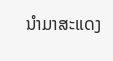ນຳມາສະແດງ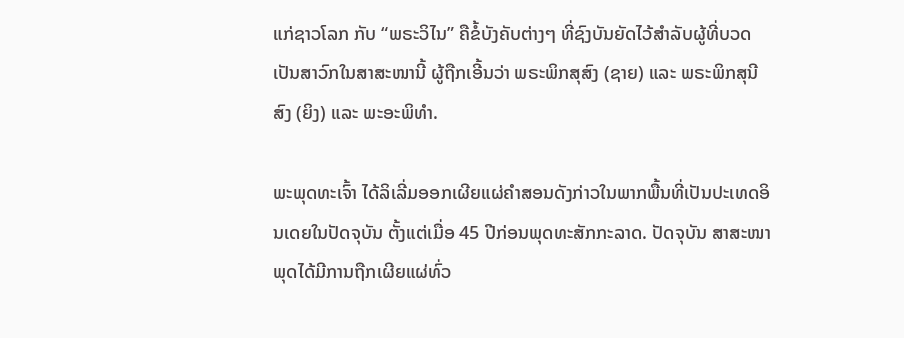ແກ່ຊາວໂລກ ກັບ “ພຣະວິໄນ” ຄືຂໍ້ບັງຄັບຕ່າງໆ ທີ່ຊົງບັນຍັດໄວ້ສຳລັບຜູ້ທີ່ບວດເປັນສາວົກໃນສາສະໜານີ້ ຜູ້ຖືກເອີ້ນວ່າ ພຣະພິກສຸສົງ (ຊາຍ) ແລະ ພຣະພິກສຸນີສົງ (ຍິງ) ແລະ ພະອະພິທຳ.

ພະພຸດທະເຈົ້າ ໄດ້ລິເລີ່ມອອກເຜີຍແຜ່ຄຳສອນດັງກ່າວໃນພາກພື້ນທີ່ເປັນປະເທດອິນເດຍໃນປັດຈຸບັນ ຕັ້ງແຕ່ເມື່ອ 45 ປີກ່ອນພຸດທະສັກກະລາດ. ປັດຈຸບັນ ສາສະໜາພຸດໄດ້ມີການຖືກເຜີຍແຜ່ທົ່ວ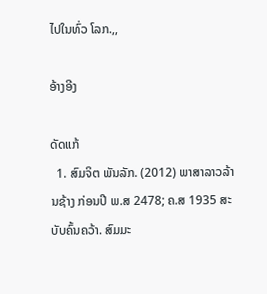ໄປໃນທົ່ວ ໂລກ.,,

ອ້າງອີງ

ດັດແກ້
  1. ສົມຈິຕ ພັນລັກ. (2012) ພາສາລາວລ້ານຊ້າງ ກ່ອນປີ ພ.ສ 2478; ຄ.ສ 1935 ສະບັບຄົ້ນຄວ້າ. ສົມມະ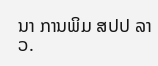ນາ ການພິມ ສປປ ລາວ.